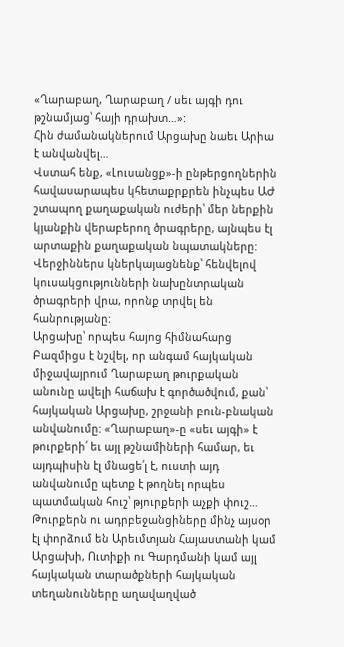«Ղարաբաղ, Ղարաբաղ / սեւ այգի դու թշնամյաց՝ հայի դրախտ…»:
Հին ժամանակներում Արցախը նաեւ Արիա է անվանվել…
Վստահ ենք, «Լուսանցք»-ի ընթերցողներին հավասարապես կհետաքրքրեն ինչպես ԱԺ շտապող քաղաքական ուժերի՝ մեր ներքին կյանքին վերաբերող ծրագրերը, այնպես էլ արտաքին քաղաքական նպատակները: Վերջիններս կներկայացնենք՝ հենվելով կուսակցությունների նախընտրական ծրագրերի վրա, որոնք տրվել են հանրությանը:
Արցախը՝ որպես հայոց հիմնահարց
Բազմիցս է նշվել, որ անգամ հայկական միջավայրում Ղարաբաղ թուրքական անունը ավելի հաճախ է գործածվում, քան՝ հայկական Արցախը, շրջանի բուն-բնական անվանումը: «Ղարաբաղ»-ը «սեւ այգի» է թուրքերի՛ եւ այլ թշնամիների համար, եւ այդպիսին էլ մնացե՛լ է, ուստի այդ անվանումը պետք է թողնել որպես պատմական հուշ՝ թյուրքերի աչքի փուշ…
Թուրքերն ու ադրբեջանցիները մինչ այսօր էլ փորձում են Արեւմտյան Հայաստանի կամ Արցախի, Ուտիքի ու Գարդմանի կամ այլ հայկական տարածքների հայկական տեղանունները աղավաղված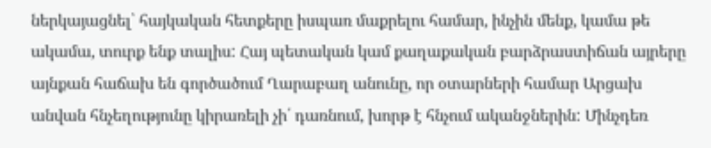ներկայացնել՝ հայկական հետքերը իսպառ մաքրելու համար, ինչին մենք, կամա թե ակամա, տուրք ենք տալիս: Հայ պետական կամ քաղաքական բարձրաստիճան այրերը այնքան հաճախ են գործածում Ղարաբաղ անունը, որ օտարների համար Արցախ անվան հնչեղությունը կիրառելի չի՛ դառնում, խորթ է հնչում ականջներին: Մինչդեռ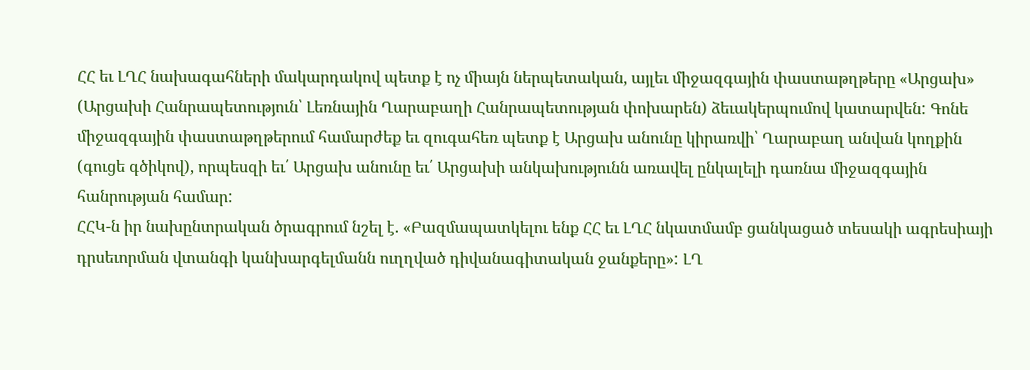ՀՀ եւ ԼՂՀ նախագահների մակարդակով պետք է ոչ միայն ներպետական, այլեւ միջազգային փաստաթղթերը «Արցախ» (Արցախի Հանրապետություն՝ Լեռնային Ղարաբաղի Հանրապետության փոխարեն) ձեւակերպումով կատարվեն: Գոնե միջազգային փաստաթղթերում համարժեք եւ զուգահեռ պետք է Արցախ անունը կիրառվի՝ Ղարաբաղ անվան կողքին (գուցե գծիկով), որպեսզի եւ՛ Արցախ անունը եւ՛ Արցախի անկախությունն առավել ընկալելի դառնա միջազգային հանրության համար:
ՀՀԿ-ն իր նախընտրական ծրագրում նշել է. «Բազմապատկելու ենք ՀՀ եւ ԼՂՀ նկատմամբ ցանկացած տեսակի ագրեսիայի դրսեւորման վտանգի կանխարգելմանն ուղղված դիվանագիտական ջանքերը»: ԼՂ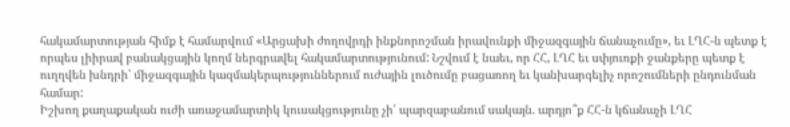հակամարտության հիմք է համարվում «Արցախի ժողովրդի ինքնորոշման իրավունքի միջազգային ճանաչումը», եւ ԼՂՀ-ն պետք է որպես լիիրավ բանակցային կողմ ներգրավել հակամարտությունում: Նշվում է նաեւ, որ ՀՀ, ԼՂՀ եւ սփյուռքի ջանքերը պետք է ուղղվեն խնդրի՝ միջազգային կազմակերպություններում ուժային լուծումը բացառող եւ կանխարգելիչ որոշումների ընդունման համար:
Իշխող քաղաքական ուժի առաջամարտիկ կուսակցությունը չի՛ պարզաբանում սակայն. արդյո՞ք ՀՀ-ն կճանաչի ԼՂՀ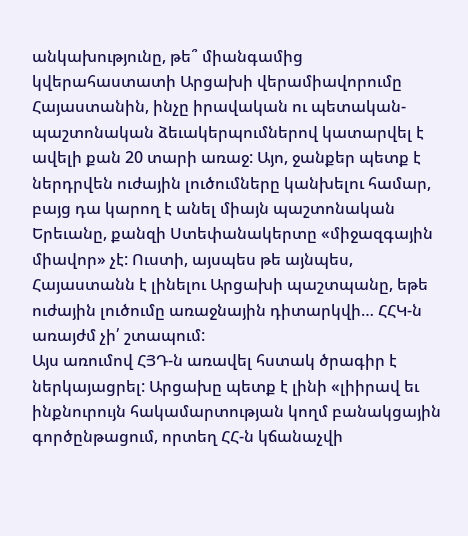անկախությունը, թե՞ միանգամից կվերահաստատի Արցախի վերամիավորումը Հայաստանին, ինչը իրավական ու պետական-պաշտոնական ձեւակերպումներով կատարվել է ավելի քան 20 տարի առաջ: Այո, ջանքեր պետք է ներդրվեն ուժային լուծումները կանխելու համար, բայց դա կարող է անել միայն պաշտոնական Երեւանը, քանզի Ստեփանակերտը «միջազգային միավոր» չէ: Ուստի, այսպես թե այնպես, Հայաստանն է լինելու Արցախի պաշտպանը, եթե ուժային լուծումը առաջնային դիտարկվի… ՀՀԿ-ն առայժմ չի՛ շտապում:
Այս առումով ՀՅԴ-ն առավել հստակ ծրագիր է ներկայացրել: Արցախը պետք է լինի «լիիրավ եւ ինքնուրույն հակամարտության կողմ բանակցային գործընթացում, որտեղ ՀՀ-ն կճանաչվի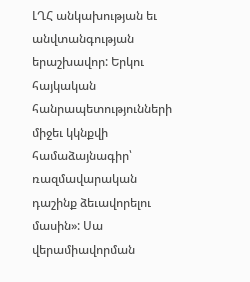ԼՂՀ անկախության եւ անվտանգության երաշխավոր: Երկու հայկական հանրապետությունների միջեւ կկնքվի համաձայնագիր՝ ռազմավարական դաշինք ձեւավորելու մասին»: Սա վերամիավորման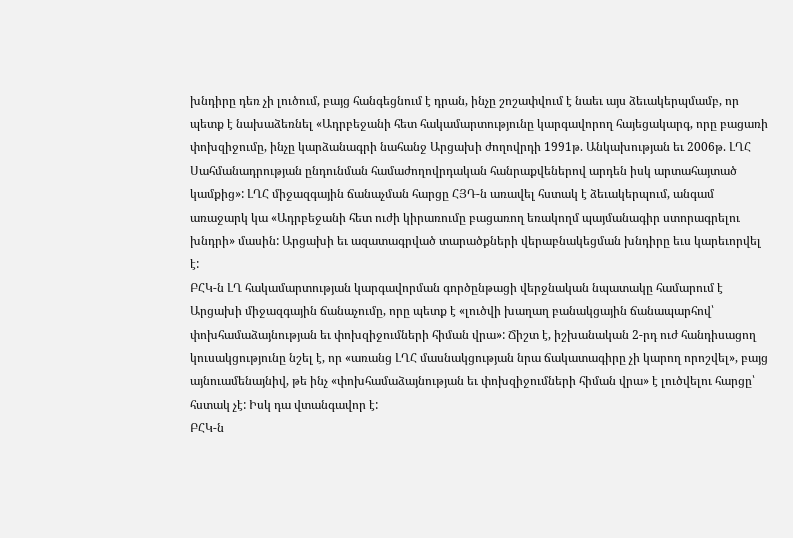խնդիրը դեռ չի լուծում, բայց հանգեցնում է դրան, ինչը շոշափվում է նաեւ այս ձեւակերպմամբ, որ պետք է նախաձեռնել «Ադրբեջանի հետ հակամարտությունը կարգավորող հայեցակարգ, որը բացառի փոխզիջումը, ինչը կարձանագրի նահանջ Արցախի ժողովրդի 1991թ. Անկախության եւ 2006թ. ԼՂՀ Սահմանադրության ընդունման համաժողովրդական հանրաքվեներով արդեն իսկ արտահայտած կամքից»: ԼՂՀ միջազգային ճանաչման հարցը ՀՅԴ-ն առավել հստակ է ձեւակերպում, անգամ առաջարկ կա «Ադրբեջանի հետ ուժի կիրառումը բացառող եռակողմ պայմանագիր ստորագրելու խնդրի» մասին: Արցախի եւ ազատագրված տարածքների վերաբնակեցման խնդիրը եւս կարեւորվել է:
ԲՀԿ-ն ԼՂ հակամարտության կարգավորման գործընթացի վերջնական նպատակը համարում է Արցախի միջազգային ճանաչումը, որը պետք է «լուծվի խաղաղ բանակցային ճանապարհով՝ փոխհամաձայնության եւ փոխզիջումների հիման վրա»: Ճիշտ է, իշխանական 2-րդ ուժ հանդիսացող կուսակցությունը նշել է, որ «առանց ԼՂՀ մասնակցության նրա ճակատագիրը չի կարող որոշվել», բայց այնուամենայնիվ, թե ինչ «փոխհամաձայնության եւ փոխզիջումների հիման վրա» է լուծվելու հարցը՝ հստակ չէ: Իսկ դա վտանգավոր է:
ԲՀԿ-ն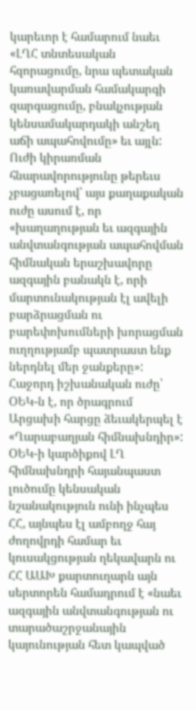կարեւոր է համարում նաեւ «ԼՂՀ տնտեսական հզորացումը, նրա պետական կառավարման համակարգի զարգացումը, բնակչության կենսամակարդակի անշեղ աճի ապահովումը» եւ այլն: Ուժի կիրառման հնարավորությունը թերեւս չբացառելով՝ այս քաղաքական ուժը ասում է, որ «խաղաղության եւ ազգային անվտանգության ապահովման հիմնական երաշխավորը ազգային բանակն է, որի մարտունակության էլ ավելի բարձրացման ու բարեփոխումների խորացման ուղղությամբ պատրաստ ենք ներդնել մեր ջանքերը»:
Հաջորդ իշխանական ուժը՝ ՕԵԿ-ն է, որ ծրագրում Արցախի հարցը ձեւակերպել է «Ղարաբաղյան հիմնախնդիր»: ՕԵԿ-ի կարծիքով ԼՂ հիմնախնդրի հայանպաստ լուծումը կենսական նշանակություն ունի ինչպես ՀՀ, այնպես էլ ամբողջ հայ ժողովրդի համար եւ կուսակցության ղեկավարն ու ՀՀ ԱԱԽ քարտուղարն այն սերտորեն համադրում է «նաեւ ազգային անվտանգության ու տարածաշրջանային կայունության հետ կապված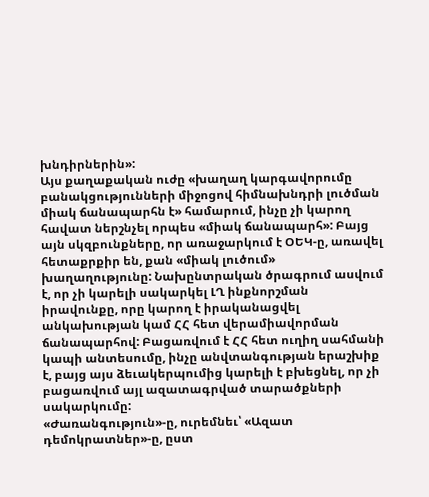խնդիրներին»:
Այս քաղաքական ուժը «խաղաղ կարգավորումը բանակցությունների միջոցով հիմնախնդրի լուծման միակ ճանապարհն է» համարում, ինչը չի կարող հավատ ներշնչել որպես «միակ ճանապարհ»: Բայց այն սկզբունքները, որ առաջարկում է ՕԵԿ-ը, առավել հետաքրքիր են, քան «միակ լուծում» խաղաղությունը: Նախընտրական ծրագրում ասվում է, որ չի կարելի սակարկել ԼՂ ինքնորշման իրավունքը, որը կարող է իրականացվել անկախության կամ ՀՀ հետ վերամիավորման ճանապարհով: Բացառվում է ՀՀ հետ ուղիղ սահմանի կապի անտեսումը, ինչը անվտանգության երաշխիք է, բայց այս ձեւակերպումից կարելի է բխեցնել, որ չի բացառվում այլ ազատագրված տարածքների սակարկումը:
«Ժառանգություն»-ը, ուրեմնեւ՝ «Ազատ դեմոկրատներ»-ը, ըստ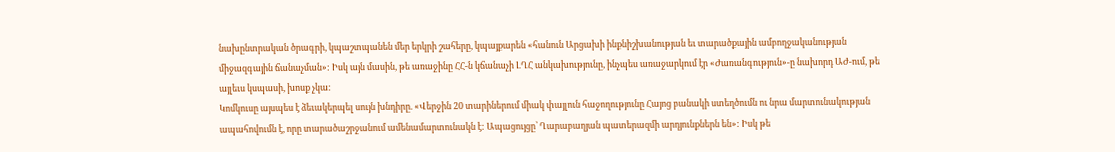նախընտրական ծրագրի, կպաշտպանեն մեր երկրի շահերը, կպայքարեն «հանուն Արցախի ինքնիշխանության եւ տարածքային ամբողջականության միջազգային ճանաչման»: Իսկ այն մասին, թե առաջինը ՀՀ-ն կճանաչի ԼՂՀ անկախությունը, ինչպես առաջարկում էր «Ժառանգություն»-ը նախորդ ԱԺ-ում, թե այլեւս կսպասի, խոսք չկա:
Կոմկուսը այսպես է ձեւակերպել սույն խնդիրը. «Վերջին 20 տարիներում միակ փայլուն հաջողությունը Հայոց բանակի ստեղծումն ու նրա մարտունակության ապահովումն է, որը տարածաշրջանում ամենամարտունակն է: Ապացույցը՝ Ղարաբաղյան պատերազմի արդյունքներն են»: Իսկ թե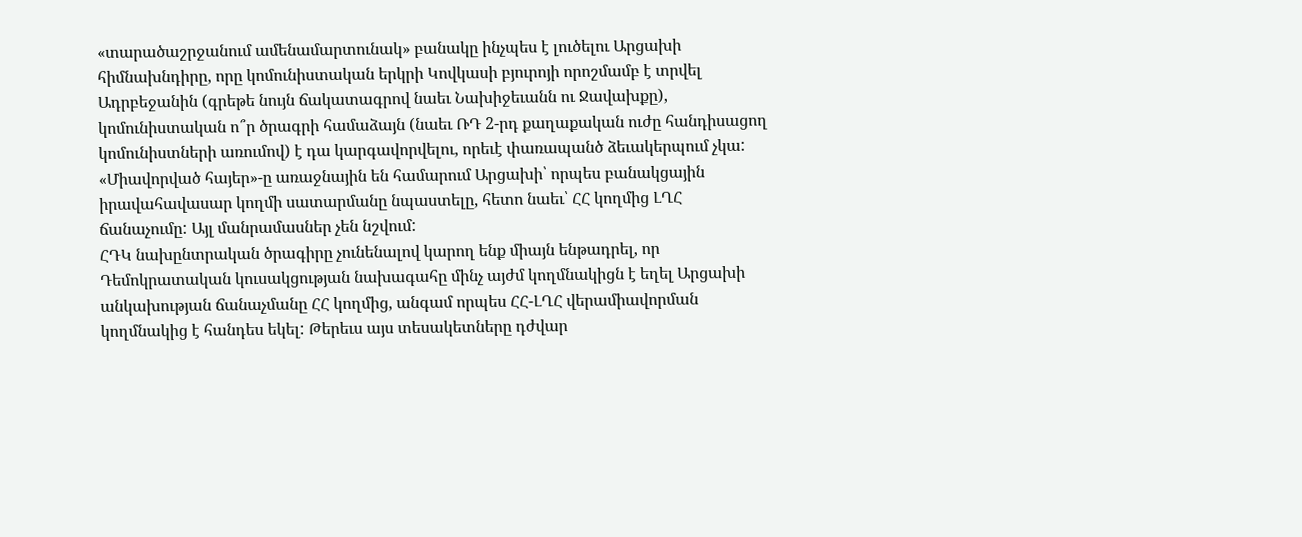«տարածաշրջանում ամենամարտունակ» բանակը ինչպես է լուծելու Արցախի հիմնախնդիրը, որը կոմունիստական երկրի Կովկասի բյուրոյի որոշմամբ է տրվել Ադրբեջանին (գրեթե նույն ճակատագրով նաեւ Նախիջեւանն ու Ջավախքը), կոմունիստական ո՞ր ծրագրի համաձայն (նաեւ ՌԴ 2-րդ քաղաքական ուժը հանդիսացող կոմունիստների առումով) է դա կարգավորվելու, որեւէ փառապանծ ձեւակերպում չկա:
«Միավորված հայեր»-ը առաջնային են համարում Արցախի՝ որպես բանակցային իրավահավասար կողմի սատարմանը նպաստելը, հետո նաեւ՝ ՀՀ կողմից ԼՂՀ ճանաչումը: Այլ մանրամասներ չեն նշվում:
ՀԴԿ նախընտրական ծրագիրը չունենալով կարող ենք միայն ենթադրել, որ Դեմոկրատական կուսակցության նախագահը մինչ այժմ կողմնակիցն է եղել Արցախի անկախության ճանաչմանը ՀՀ կողմից, անգամ որպես ՀՀ-ԼՂՀ վերամիավորման կողմնակից է հանդես եկել: Թերեւս այս տեսակետները դժվար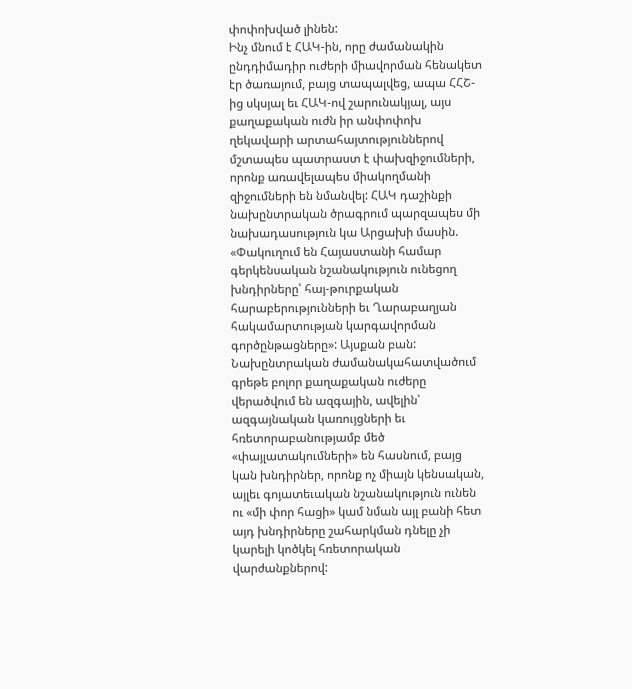փոփոխված լինեն:
Ինչ մնում է ՀԱԿ-ին, որը ժամանակին ընդդիմադիր ուժերի միավորման հենակետ էր ծառայում, բայց տապալվեց, ապա ՀՀՇ-ից սկսյալ եւ ՀԱԿ-ով շարունակյալ, այս քաղաքական ուժն իր անփոփոխ ղեկավարի արտահայտություններով մշտապես պատրաստ է փախզիջումների, որոնք առավելապես միակողմանի զիջումների են նմանվել: ՀԱԿ դաշինքի նախընտրական ծրագրում պարզապես մի նախադասություն կա Արցախի մասին. «Փակուղում են Հայաստանի համար գերկենսական նշանակություն ունեցող խնդիրները՝ հայ-թուրքական հարաբերությունների եւ Ղարաբաղյան հակամարտության կարգավորման գործընթացները»: Այսքան բան:
Նախընտրական ժամանակահատվածում գրեթե բոլոր քաղաքական ուժերը վերածվում են ազգային, ավելին՝ ազգայնական կառույցների եւ հռետորաբանությամբ մեծ «փայլատակումների» են հասնում, բայց կան խնդիրներ, որոնք ոչ միայն կենսական, այլեւ գոյատեւական նշանակություն ունեն ու «մի փոր հացի» կամ նման այլ բանի հետ այդ խնդիրները շահարկման դնելը չի կարելի կոծկել հռետորական վարժանքներով: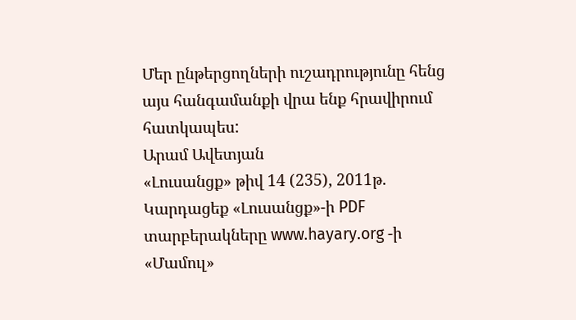Մեր ընթերցողների ուշադրությունը հենց այս հանգամանքի վրա ենք հրավիրում հատկապես:
Արամ Ավետյան
«Լուսանցք» թիվ 14 (235), 2011թ.
Կարդացեք «Լուսանցք»-ի PDF տարբերակները www.hayary.org -ի «Մամուլ»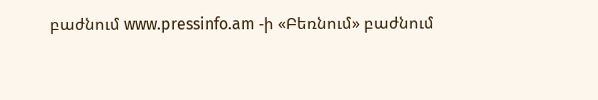բաժնում www.pressinfo.am -ի «Բեռնում» բաժնում